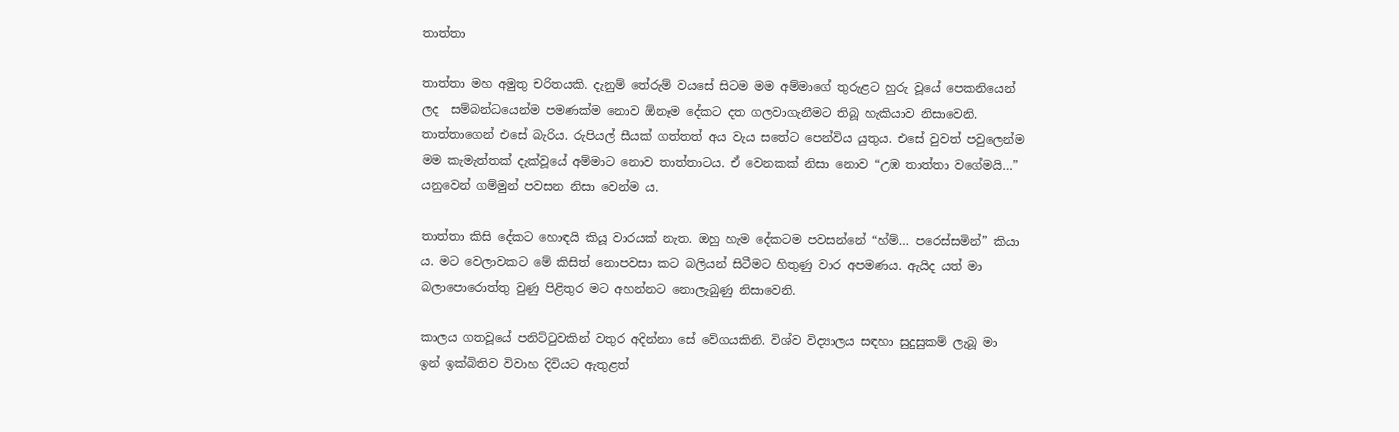තාත්තා

තාත්තා මහ අමුතු චරිතයකි. දැනුම් තේරුම් වයසේ සිටම මම අම්මාගේ තුරුළට හුරු වූයේ පෙකනි‌යෙන් ලද  සම්බන්ධයෙන්ම පමණක්ම නොව ඕනෑම දේකට දත ගලවාගැනීමට තිබූ හැකියාව නිසාවෙනි. තාත්තාගෙන් එසේ බැරිය. රුපියල් සීයක් ගත්තත් අය වැය සතේට පෙන්විය යුතුය. එසේ වුවත් පවුලෙන්ම මම කැමැත්තක් දැක්වූයේ අම්මාට නොව තාත්තාටය. ඒ වෙනකක් නිසා නොව “උඹ තාත්තා වගේමයි…” යනුවෙන් ගම්මුන් පවසන නිසා වෙන්ම ය.

තාත්තා කිසි දේකට හොඳයි කියූ වාරයක් නැත. ඔහු හැම දේකටම පවසන්නේ “හ්ම්… පරෙස්සමින්” කියා ය. මට වෙලාවකට මේ කිසිත් නොපවසා කට බලියන් සිටීමට හිතුණු වාර අපමණය. ඇයිද යත් මා බලාපොරොත්තු වුණු පිළිතුර මට අහන්නට නොලැබුණු නිසාවෙනි.

කාලය ගතවූයේ පනිට්ටුවකින් වතුර අදින්නා සේ වේගයකිනි. විශ්ව විද්‍යාලය සඳහා සුදුසුකම් ලැබූ මා ඉන් ඉක්බිතිව විවාහ දිවියට ඇතුළත්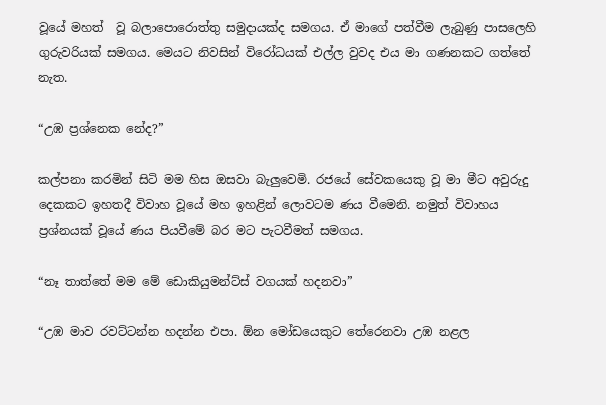වූයේ මහත්  වූ බලාපොරොත්තු සමුදායක්ද සමගය. ඒ මාගේ පත්වීම ලැබුණු පාසලෙහි ගුරුවරියක් සමගය. මෙයට නිවසින් විරෝධයක් එල්ල වුවද එය මා ගණනකට ගත්තේ නැත.

“උඹ ප්‍රශ්නෙක නේද?”

කල්පනා කරමින් සිටි මම හිස ඔසවා බැලුවෙමි. රජයේ සේවකයෙකු වූ මා මීට අවුරුදු දෙකකට ඉහතදී විවාහ වූයේ මහ ඉහළින් ලොවටම ණය වීමෙනි. නමුත් විවාහය ප්‍රශ්නයක් වූයේ ණය පියවීමේ බර මට පැටවීමත් සමගය.

“නෑ තාත්තේ මම මේ ඩොකියුමන්ට්ස් වගයක් හදනවා”

“උඹ මාව රවට්ටන්න හදන්න එපා. ඕන මෝඩයෙකුට තේරෙනවා උඹ නළල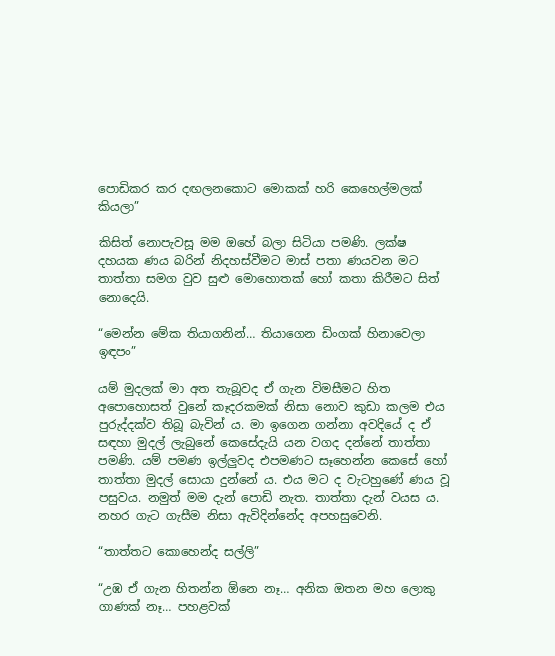පොඩිකර කර දඟලනකොට මොකක් හරි කෙහෙල්මලක් කියලා”

කිසිත් නොපැවසූ මම ඔහේ බලා සිටියා පමණි. ලක්ෂ දහයක ණය බරින් නිදහස්වීමට මාස් පතා ණයවන මට තාත්තා සමග වුව සුළු මොහොතක් හෝ කතා කිරීමට සිත් නොදෙයි.

“මෙන්න මේක තියාගනින්… තියාගෙන ඩිංගක් හිනාවෙලා ඉඳපං”

යම් මුදලක් මා අත තැබූවද ඒ ගැන විමසීමට හිත අපොහොසත් වුනේ කෑදරකමක් නිසා නොව කුඩා කලම එය පුරුද්දක්ව තිබූ බැවින් ය. මා ඉගෙන ගන්නා අවදියේ ද ඒ සඳහා මුදල් ලැබුනේ කෙසේදැයි යන වගද දන්නේ තාත්තා පමණි. යම් පමණ ඉල්ලුවද එපමණට සෑහෙන්න කෙසේ හෝ තාත්තා මුදල් සොයා දුන්නේ ය. එය මට ද වැටහුණේ ණය වූ පසුවය. නමුත් මම දැන් පොඩි නැත. තාත්තා දැන් වයස ය. නහර ගැට ගැසීම නිසා ඇවිදින්නේද අපහසුවෙනි.

“තාත්තට කොහෙන්ද සල්ලි”

“උඹ ඒ ගැන හිතන්න ඕනෙ නෑ… අනික ඔතන මහ ලොකු ගාණක් නෑ… පහළවක්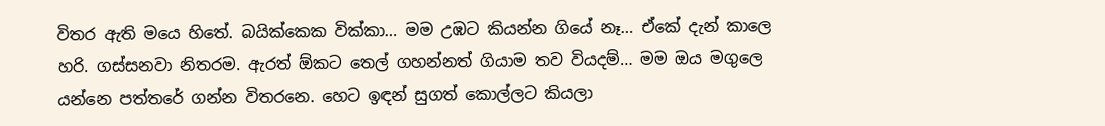විතර ඇති මයෙ හිතේ. බයික්කෙක වික්කා… මම උඹට කියන්න ගියේ නෑ… ඒකේ දැන් කාලෙ හරි. ගස්සනවා නිතරම. ඇරත් ඕකට තෙල් ගහන්නත් ගියාම තව වියදම්… මම ඔය මගුලෙ යන්නෙ පත්තරේ ගන්න විතරනෙ. හෙට ඉඳන් සුගත් කොල්ලට කියලා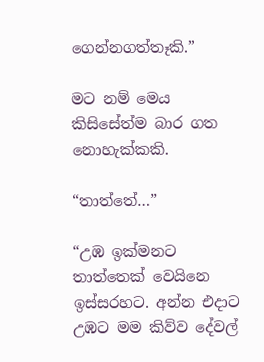ගෙන්නගත්තෑකි.”

මට නම් මෙය කිසිසේත්ම බාර ගත නොහැක්කකි.

“තාත්තේ…”

“උඹ ඉක්මනට තාත්තෙක් වෙයිනෙ ඉස්සරහට. අන්න එදාට උඹට මම කිව්ව දේවල්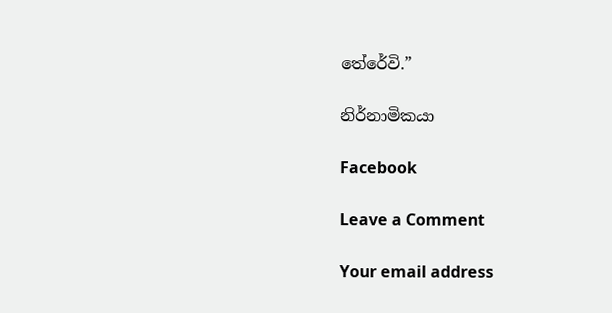තේරේවි.”

නිර්නාමිකයා

Facebook

Leave a Comment

Your email address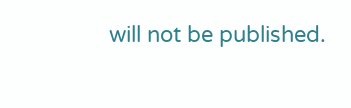will not be published.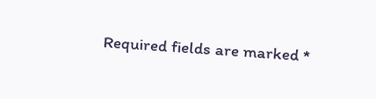Required fields are marked *